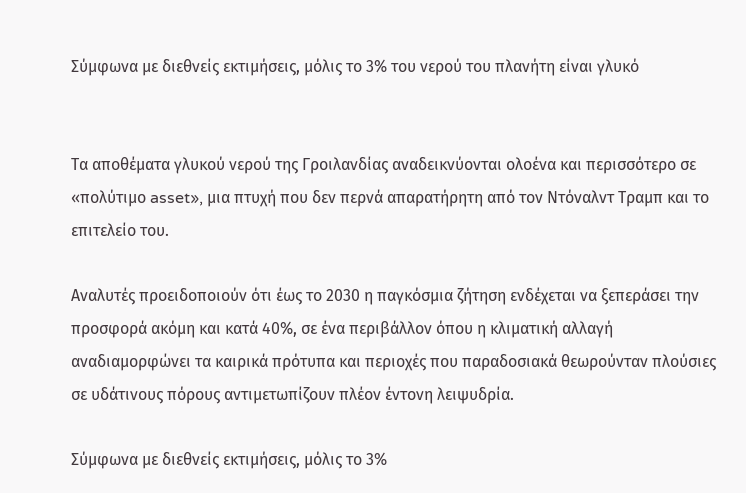Σύμφωνα με διεθνείς εκτιμήσεις, μόλις το 3% του νερού του πλανήτη είναι γλυκό


Τα αποθέματα γλυκού νερού της Γροιλανδίας αναδεικνύονται ολοένα και περισσότερο σε «πολύτιμο asset», μια πτυχή που δεν περνά απαρατήρητη από τον Ντόναλντ Τραμπ και το επιτελείο του.

Αναλυτές προειδοποιούν ότι έως το 2030 η παγκόσμια ζήτηση ενδέχεται να ξεπεράσει την προσφορά ακόμη και κατά 40%, σε ένα περιβάλλον όπου η κλιματική αλλαγή αναδιαμορφώνει τα καιρικά πρότυπα και περιοχές που παραδοσιακά θεωρούνταν πλούσιες σε υδάτινους πόρους αντιμετωπίζουν πλέον έντονη λειψυδρία.

Σύμφωνα με διεθνείς εκτιμήσεις, μόλις το 3%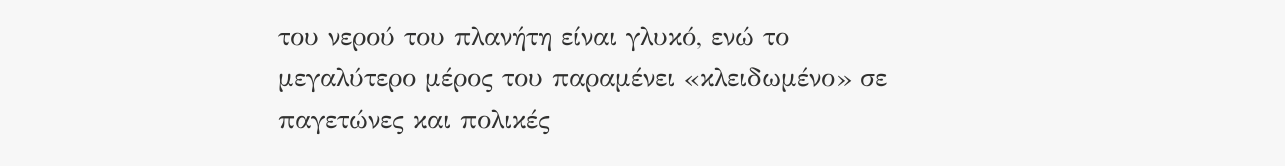του νερού του πλανήτη είναι γλυκό, ενώ το μεγαλύτερο μέρος του παραμένει «κλειδωμένο» σε παγετώνες και πολικές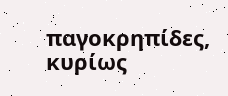παγοκρηπίδες, κυρίως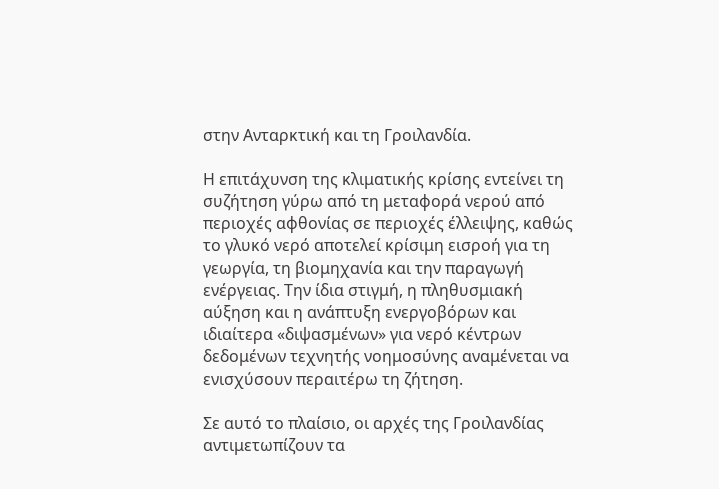στην Ανταρκτική και τη Γροιλανδία.

Η επιτάχυνση της κλιματικής κρίσης εντείνει τη συζήτηση γύρω από τη μεταφορά νερού από περιοχές αφθονίας σε περιοχές έλλειψης, καθώς το γλυκό νερό αποτελεί κρίσιμη εισροή για τη γεωργία, τη βιομηχανία και την παραγωγή ενέργειας. Την ίδια στιγμή, η πληθυσμιακή αύξηση και η ανάπτυξη ενεργοβόρων και ιδιαίτερα «διψασμένων» για νερό κέντρων δεδομένων τεχνητής νοημοσύνης αναμένεται να ενισχύσουν περαιτέρω τη ζήτηση.

Σε αυτό το πλαίσιο, οι αρχές της Γροιλανδίας αντιμετωπίζουν τα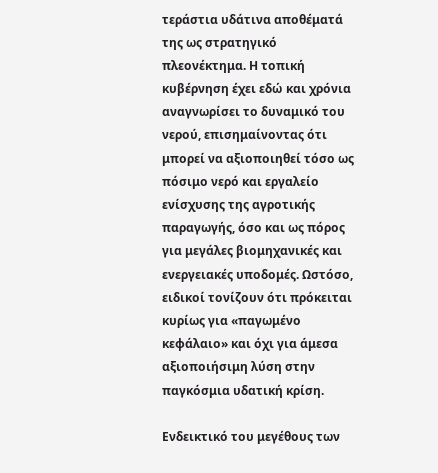τεράστια υδάτινα αποθέματά της ως στρατηγικό πλεονέκτημα. Η τοπική κυβέρνηση έχει εδώ και χρόνια αναγνωρίσει το δυναμικό του νερού, επισημαίνοντας ότι μπορεί να αξιοποιηθεί τόσο ως πόσιμο νερό και εργαλείο ενίσχυσης της αγροτικής παραγωγής, όσο και ως πόρος για μεγάλες βιομηχανικές και ενεργειακές υποδομές. Ωστόσο, ειδικοί τονίζουν ότι πρόκειται κυρίως για «παγωμένο κεφάλαιο» και όχι για άμεσα αξιοποιήσιμη λύση στην παγκόσμια υδατική κρίση.

Ενδεικτικό του μεγέθους των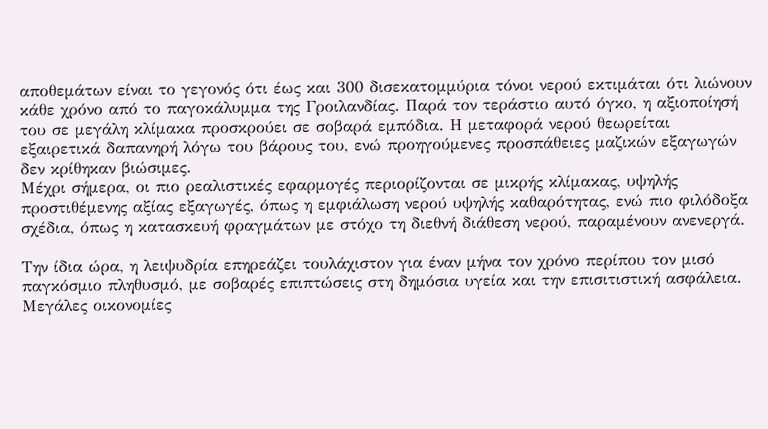αποθεμάτων είναι το γεγονός ότι έως και 300 δισεκατομμύρια τόνοι νερού εκτιμάται ότι λιώνουν κάθε χρόνο από το παγοκάλυμμα της Γροιλανδίας. Παρά τον τεράστιο αυτό όγκο, η αξιοποίησή του σε μεγάλη κλίμακα προσκρούει σε σοβαρά εμπόδια. Η μεταφορά νερού θεωρείται εξαιρετικά δαπανηρή λόγω του βάρους του, ενώ προηγούμενες προσπάθειες μαζικών εξαγωγών δεν κρίθηκαν βιώσιμες.
Μέχρι σήμερα, οι πιο ρεαλιστικές εφαρμογές περιορίζονται σε μικρής κλίμακας, υψηλής προστιθέμενης αξίας εξαγωγές, όπως η εμφιάλωση νερού υψηλής καθαρότητας, ενώ πιο φιλόδοξα σχέδια, όπως η κατασκευή φραγμάτων με στόχο τη διεθνή διάθεση νερού, παραμένουν ανενεργά.

Την ίδια ώρα, η λειψυδρία επηρεάζει τουλάχιστον για έναν μήνα τον χρόνο περίπου τον μισό παγκόσμιο πληθυσμό, με σοβαρές επιπτώσεις στη δημόσια υγεία και την επισιτιστική ασφάλεια. Μεγάλες οικονομίες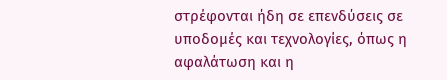στρέφονται ήδη σε επενδύσεις σε υποδομές και τεχνολογίες, όπως η αφαλάτωση και η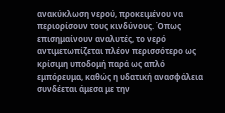ανακύκλωση νερού, προκειμένου να περιορίσουν τους κινδύνους. Όπως επισημαίνουν αναλυτές, το νερό αντιμετωπίζεται πλέον περισσότερο ως κρίσιμη υποδομή παρά ως απλό εμπόρευμα, καθώς η υδατική ανασφάλεια συνδέεται άμεσα με την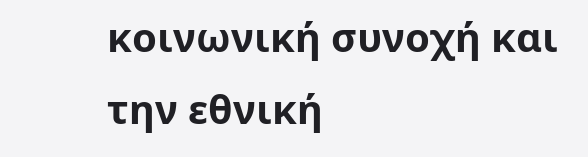κοινωνική συνοχή και την εθνική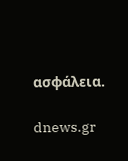ασφάλεια.

dnews.gr